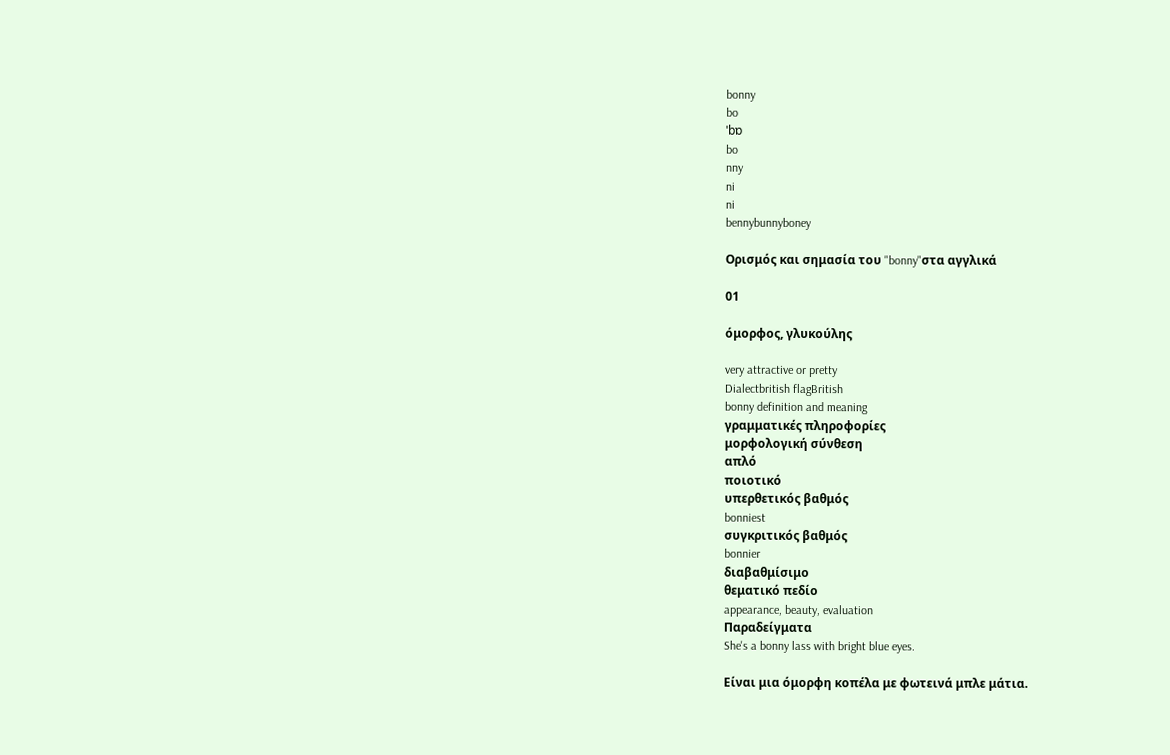bonny
bo
ˈbɒ
bo
nny
ni
ni
bennybunnyboney

Ορισμός και σημασία του "bonny"στα αγγλικά

01

όμορφος, γλυκούλης

very attractive or pretty
Dialectbritish flagBritish
bonny definition and meaning
γραμματικές πληροφορίες
μορφολογική σύνθεση
απλό
ποιοτικό
υπερθετικός βαθμός
bonniest
συγκριτικός βαθμός
bonnier
διαβαθμίσιμο
θεματικό πεδίο
appearance, beauty, evaluation
Παραδείγματα
She's a bonny lass with bright blue eyes.

Είναι μια όμορφη κοπέλα με φωτεινά μπλε μάτια.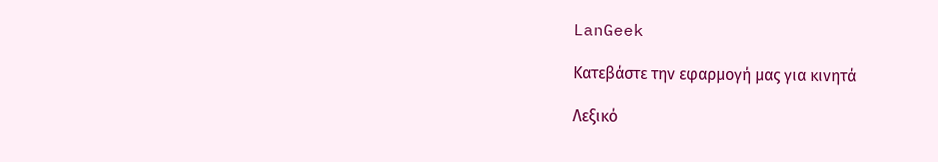LanGeek

Κατεβάστε την εφαρμογή μας για κινητά

Λεξικό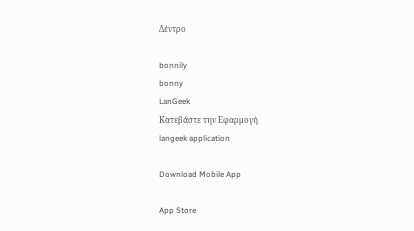Δέντρο

bonnily
bonny
LanGeek
Κατεβάστε την Εφαρμογή
langeek application

Download Mobile App

App Store